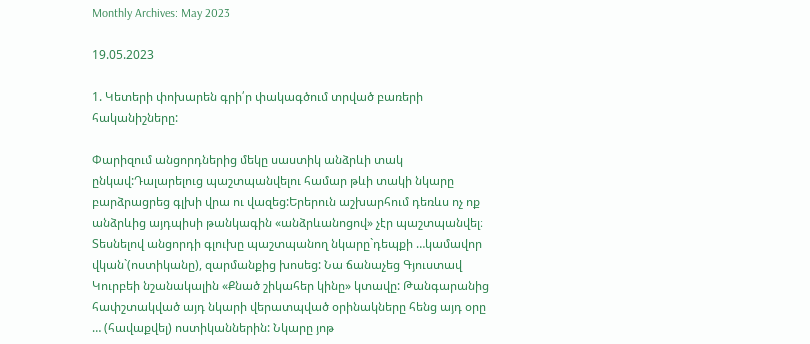Monthly Archives: May 2023

19.05.2023

1. Կետերի փոխարեն գրի՛ր փակագծում տրված բառերի հականիշները:

Փարիզում անցորդներից մեկը սաստիկ անձրևի տակ ընկավ:Դալարելուց պաշտպանվելու համար թևի տակի նկարը բարձրացրեց գլխի վրա ու վազեց:Երերուն աշխարհում դեռևս ոչ ոք անձրևից այդպիսի թանկագին «անձրևանոցով» չէր պաշտպանվել։
Տեսնելով անցորդի գլուխը պաշտպանող նկարը`դեպքի …կամավոր վկան`(ոստիկանը), զարմանքից խոսեց: Նա ճանաչեց Գյուստավ Կուրբեի նշանակալին «Քնած շիկահեր կինը» կտավը: Թանգարանից հափշտակված այդ նկարի վերատպված օրինակները հենց այդ օրը … (հավաքվել) ոստիկաններին: Նկարը յոթ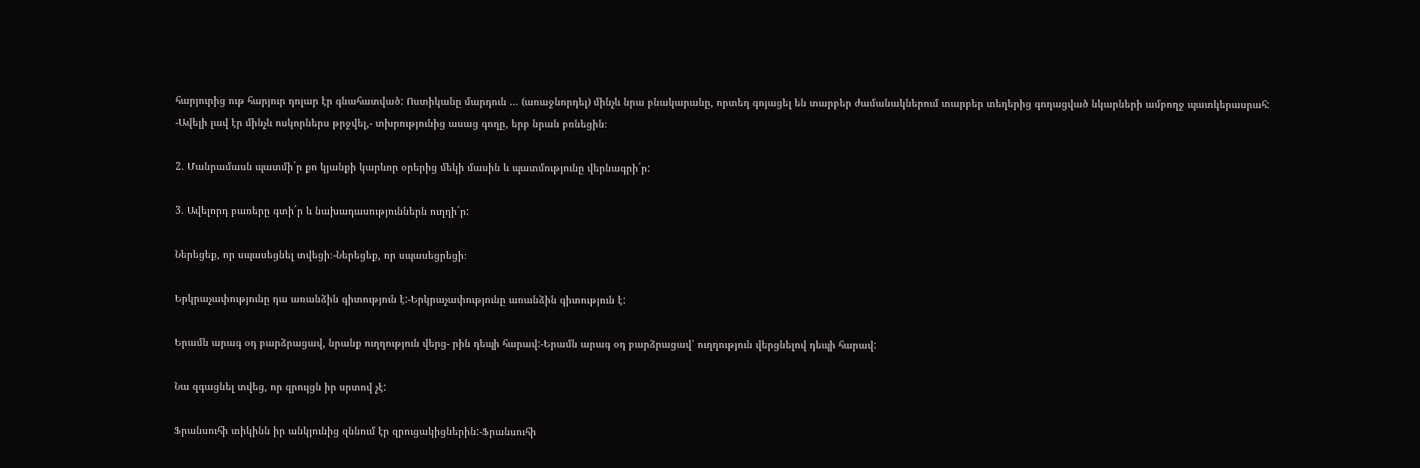հարյուրից ութ հարյուր դոլար էր գնահատված: Ոստիկանը մարդուն … (առաջնորդել) մինչև նրա բնակարանը, որտեղ գոյացել են տարբեր ժամանակներում տարբեր տեղերից գողացված նկարների ամբողջ պատկերասրահ:
-Ավելի լավ էր մինչև ոսկորներս թրջվել,- տխրությունից ասաց գողը, երբ նրան բռնեցին։

2. Մանրամասն պատմի´ր քո կյանքի կարևոր օրերից մեկի մասին և պատմությունը վերնագրի´ր:

3. Ավելորդ բառերը գտի´ր և նախադասություններն ուղղի´ր:

Ներեցեք, որ սպասեցնել տվեցի։-Ներեցեք, որ սպասեցրեցի։

Երկրաչափությունը դա առանձին գիտություն է:-Երկրաչափությունը առանձին գիտություն է:

Երամն արագ օդ բարձրացավ, նրանք ուղղություն վերց- րին դեպի հարավ:-Երամն արագ օդ բարձրացավ՝ ուղղություն վերցնելով դեպի հարավ:

Նա զգացնել տվեց, որ զրույցն իր սրտով չէ:

Ֆրանսուհի տիկինն իր անկյունից զննում էր զրուցակիցներին:-Ֆրանսուհի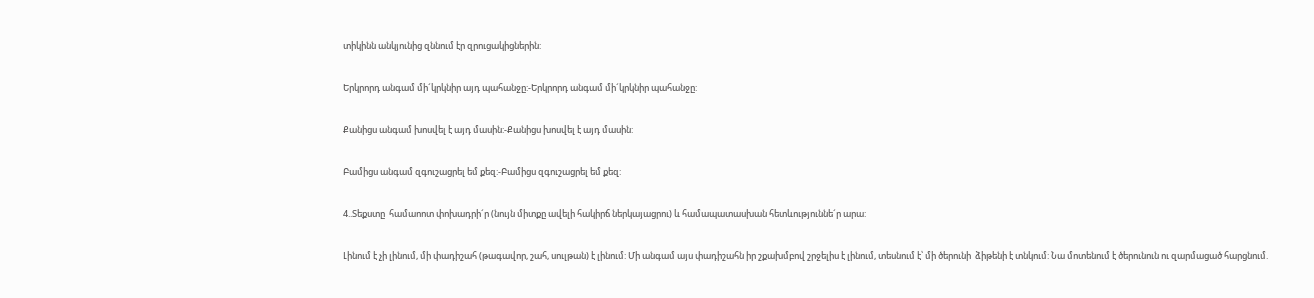տիկինն անկյունից զննում էր զրուցակիցներին:

Երկրորդ անգամ մի´կրկնիր այդ պահանջը:-Երկրորդ անգամ մի´կրկնիր պահանջը:

Քանիցս անգամ խոսվել է այդ մասին:-Քանիցս խոսվել է այդ մասին:

Բամիցս անգամ զգուշացրել եմ քեզ:-Բամիցս զգուշացրել եմ քեզ:

4..Տեքստը  համաոոտ փոխադրի´ր (նույն միտքը ավելի հակիրճ ներկայացրու) և համապատասխան հետևություննե´ր արա:

Լինում է չի լինում, մի փադիշահ (թագավոր, շահ, սուլթան) է լինում: Մի անգամ այս փադիշահն իր շքախմբով շրջելիս է լինում, տեսնում է՝ մի ծերունի  ձիթենի է տնկում: Նա մոտենում է ծերունուն ու զարմացած հարցնում.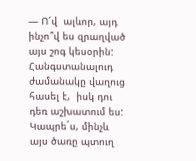— Ո՜վ  ալևոր, այդ ինչո՞վ ես զրաղված այս շոգ կեսօրին: Հանգստանալուդ  ժամանակը վաղուց հասել է,  իսկ դու դեռ աշխատում ես: Կապրե´ս, մինչև այս ծառը պտուղ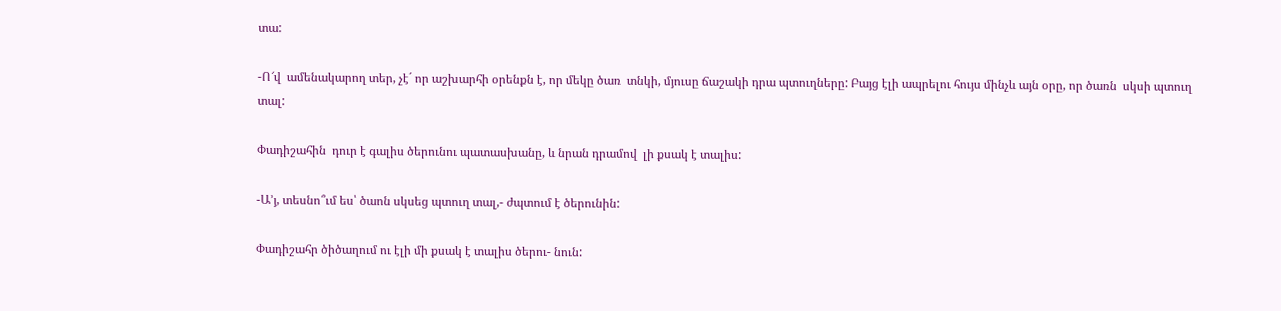տա:

-Ո՜վ  ամենակարող տեր, չէ´ որ աշխարհի օրենքն է, որ մեկը ծառ  տնկի, մյուսը ճաշակի դրա պտուղները: Բայց էլի ապրելու հույս մինչև այն օրը, որ ծառն  սկսի պտուղ տալ:

Փադիշահին  դուր է գալիս ծերունու պատասխանը, և նրան դրամով  լի քսակ է տալիս:

-Ա’յ, տեսնո՞ւմ ես՝ ծաոն սկսեց պտուղ տալ,- ժպտում է ծերունին:

Փադիշահր ծիծաղում ու էլի մի քսակ է տալիս ծերու- նուն: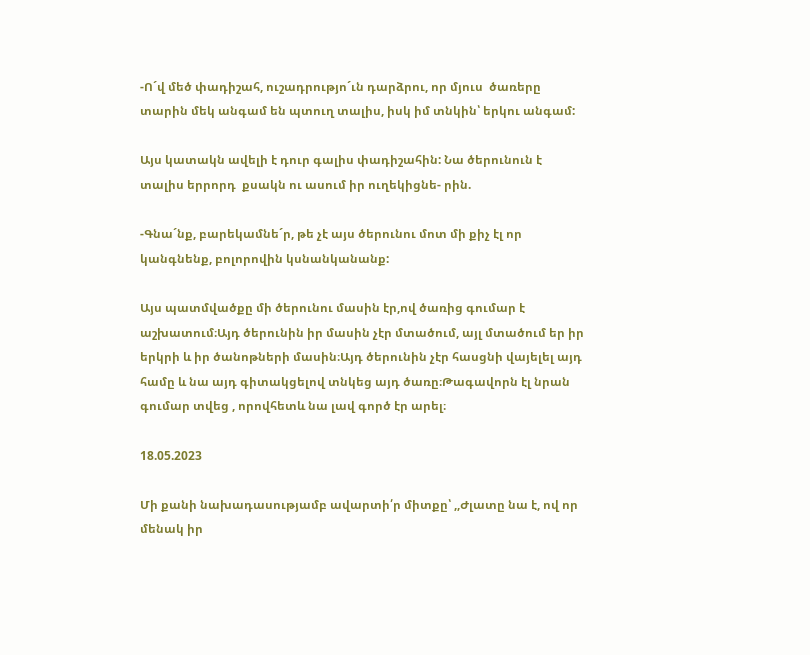-Ո´վ մեծ փադիշահ, ուշադրությո´ւն դարձրու, որ մյուս  ծառերը տարին մեկ անգամ են պտուղ տալիս, իսկ իմ տնկին՝ երկու անգամ:

Այս կատակն ավելի է դուր գալիս փադիշահին: Նա ծերունուն է տալիս երրորդ  քսակն ու ասում իր ուղեկիցնե- րին.

-Գնա´նք, բարեկամնե´ր, թե չէ այս ծերունու մոտ մի քիչ էլ որ  կանգնենք, բոլորովին կսնանկանանք:

Այս պատմվածքը մի ծերունու մասին էր,ով ծառից գումար է աշխատում։Այդ ծերունին իր մասին չէր մտածում, այլ մտածում եր իր երկրի և իր ծանոթների մասին։Այդ ծերունին չէր հասցնի վայելել այդ համը և նա այդ գիտակցելով տնկեց այդ ծառը։Թագավորն էլ նրան գումար տվեց , որովհետև նա լավ գործ էր արել։

18.05.2023

Մի քանի նախադասությամբ ավարտի՛ր միտքը՝ ,,Ժլատը նա է, ով որ մենակ իր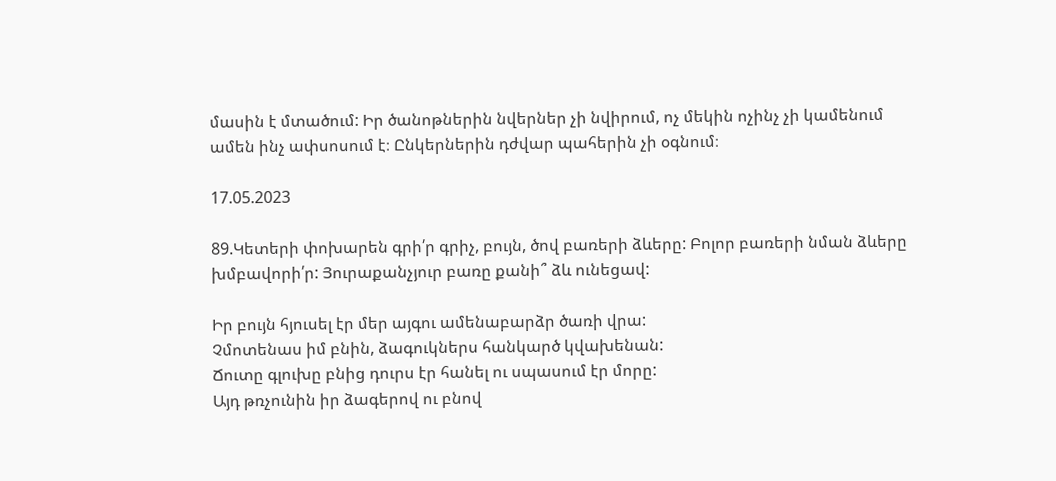մասին է մտածում: Իր ծանոթներին նվերներ չի նվիրում, ոչ մեկին ոչինչ չի կամենում ամեն ինչ ափսոսում է։ Ընկերներին դժվար պահերին չի օգնում։

17.05.2023

89.Կետերի փոխարեն գրի՛ր գրիչ, բույն, ծով բառերի ձևերը: Բոլոր բառերի նման ձևերը խմբավորի՛ր: Յուրաքանչյուր բառը քանի՞ ձև ունեցավ:

Իր բույն հյուսել էր մեր այգու ամենաբարձր ծառի վրա:
Չմոտենաս իմ բնին, ձագուկներս հանկարծ կվախենան:
Ճուտը գլուխը բնից դուրս էր հանել ու սպասում էր մորը:
Այդ թռչունին իր ձագերով ու բնով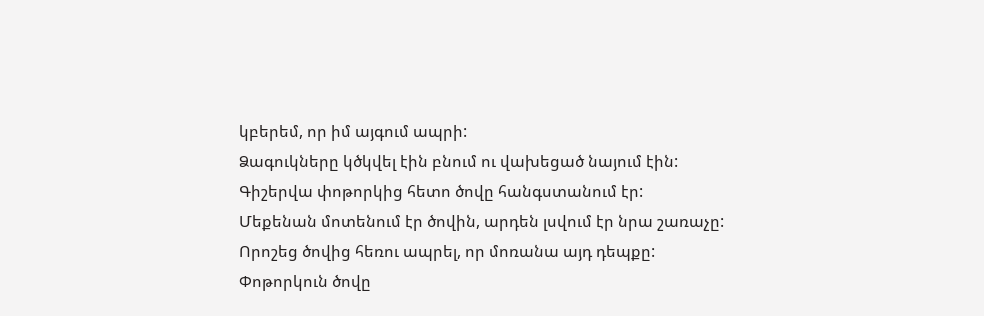կբերեմ, որ իմ այգում ապրի:
Ձագուկները կծկվել էին բնում ու վախեցած նայում էին:
Գիշերվա փոթորկից հետո ծովը հանգստանում էր:
Մեքենան մոտենում էր ծովին, արդեն լսվում էր նրա շառաչը:
Որոշեց ծովից հեռու ապրել, որ մոռանա այդ դեպքը:
Փոթորկուն ծովը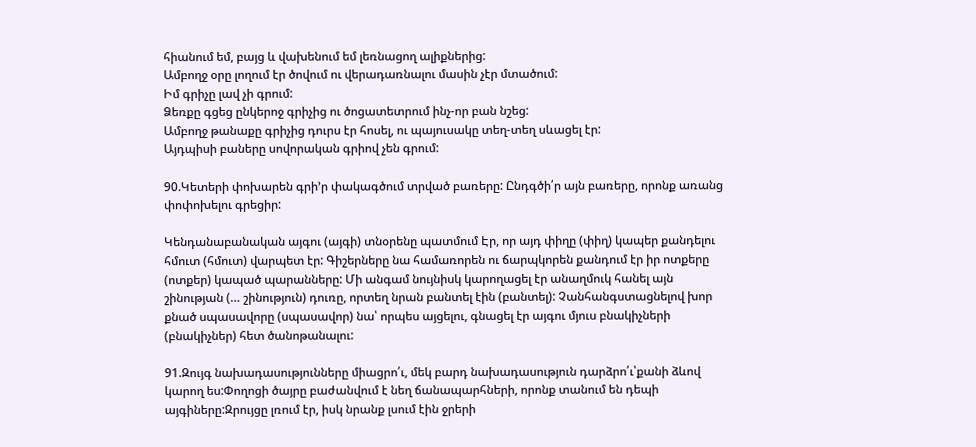հիանում եմ, բայց և վախենում եմ լեռնացող ալիքներից:
Ամբողջ օրը լողում էր ծովում ու վերադառնալու մասին չէր մտածում:
Իմ գրիչը լավ չի գրում:
Ձեռքը գցեց ընկերոջ գրիչից ու ծոցատետրում ինչ-որ բան նշեց:
Ամբողջ թանաքը գրիչից դուրս էր հոսել, ու պայուսակը տեղ-տեղ սևացել էր:
Այդպիսի բաները սովորական գրիով չեն գրում:

90.Կետերի փոխարեն գրի’ր փակագծում տրված բառերը: Ընդգծի՛ր այն բառերը, որոնք առանց փոփոխելու գրեցիր:

Կենդանաբանական այգու (այգի) տնօրենը պատմում Էր, որ այդ փիղը (փիղ) կապեր քանդելու հմուտ (հմուտ) վարպետ էր: Գիշերները նա համառորեն ու ճարպկորեն քանդում էր իր ոտքերը (ոտքեր) կապած պարանները: Մի անգամ նույնիսկ կարողացել էր անաղմուկ հանել այն շինության (… շինություն) դուռը, որտեղ նրան բանտել էին (բանտել): Չանհանգստացնելով խոր քնած սպասավորը (սպասավոր) նա՝ որպես այցելու, գնացել էր այգու մյուս բնակիչների (բնակիչներ) հետ ծանոթանալու:

91.Զույգ նախադասությունները միացրո՛ւ, մեկ բարդ նախադասություն դարձրո՛ւ՝քանի ձևով կարող ես:Փողոցի ծայրը բաժանվում է նեղ ճանապարհների, որոնք տանում են դեպի այգիները:Զրույցը լռում էր, իսկ նրանք լսում էին ջրերի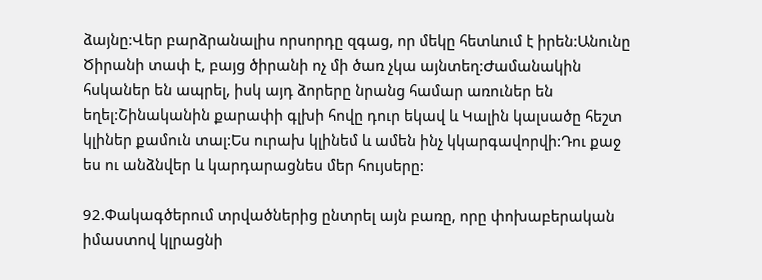ձայնը:Վեր բարձրանալիս որսորդը զգաց, որ մեկը հետևում է իրեն:Անունը Ծիրանի տափ է, բայց ծիրանի ոչ մի ծառ չկա այնտեղ:Ժամանակին հսկաներ են ապրել, իսկ այդ ձորերը նրանց համար առուներ են եղել:Շինականին քարափի գլխի հովը դուր եկավ և Կալին կալսածը հեշտ կլիներ քամուն տալ:Ես ուրախ կլինեմ և ամեն ինչ կկարգավորվի:Դու քաջ ես ու անձնվեր և կարդարացնես մեր հույսերը:

92.Փակագծերում տրվածներից ընտրել այն բառը, որը փոխաբերական իմաստով կլրացնի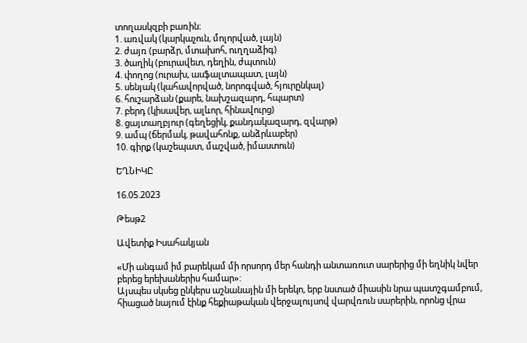տողասկզբի բառին։
1. առվակ (կարկաչուն, մոլորված, լայն)
2. ժայռ (բարձր, մտախոհ, ուղղաձիգ)
3. ծաղիկ (բուրավետ, դեղին, ժպտուն)
4. փողոց (ուրախ, ասֆալտապատ, լայն)
5. սենյակ (կահավորված, նորոգված, հյուրընկալ)
6. հուշարձան (քարե, նախշազարդ, հպարտ)
7. բերդ (կիսավեր, ալևոր, հինավուրց)
8. ցայտաղբյուր (գեղեցիկ, քանդակազարդ, զվարթ)
9. ամպ (ճերմակ, թավահոնք, անձրևաբեր)
10. գիրք (կաշեպատ, մաշված, իմաստուն)

ԵՂՆԻԿԸ

16.05.2023

Թեսթ2

Ավետիք Իսահակյան

«Մի անգամ իմ բարեկամ մի որսորդ մեր հանդի անտառուտ սարերից մի եղնիկ նվեր բերեց երեխաներիս համար»:
Այսպես սկսեց ընկերս աշնանային մի երեկո, երբ նստած միասին նրա պատշգամբում, հիացած նայում էինք հեքիաթական վերջալույսով վարվռուն սարերին, որոնց վրա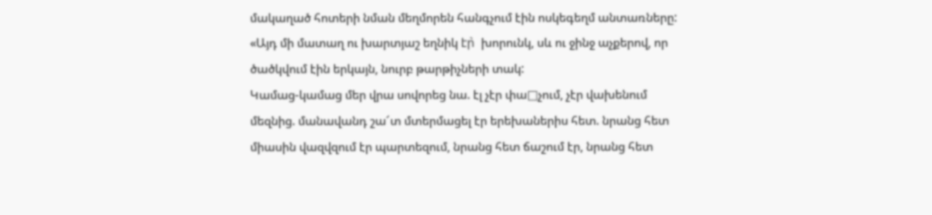մակաղած հոտերի նման մեղմորեն հանգչում էին ոսկեգեղմ անտառները:
«Այդ մի մատաղ ու խարտյաշ եղնիկ էր̀  խորունկ, սև ու ջինջ աչքերով, որ ծածկվում էին երկայն, նուրբ թարթիչների տակ:
Կամաց-կամաց մեր վրա սովորեց նա. էլ չէր փա□չում, չէր վախենում մեզնից. մանավանդ շա՜տ մտերմացել էր երեխաներիս հետ. նրանց հետ միասին վազվզում էր պարտեզում, նրանց հետ ճաշում էր, նրանց հետ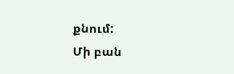քնում:
Մի բան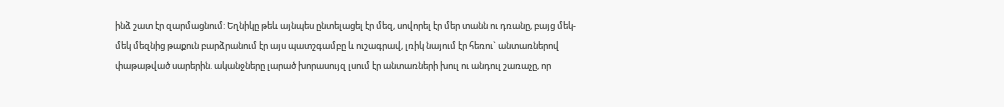ինձ շատ էր զարմացնում: Եղնիկը թեև այնպես ընտելացել էր մեզ, սովորել էր մեր տանն ու դռանը, բայց մեկ-մեկ մեզնից թաքուն բարձրանում էր այս պատշգամբը և ուշագրավ, լռիկ նայում էր հեռու` անտառներով փաթաթված սարերին. ականջները լարած խորասույզ լսում էր անտառների խուլ ու անդուլ շառաչը, որ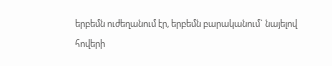երբեմն ուժեղանում էր, երբեմն բարականում` նայելով հովերի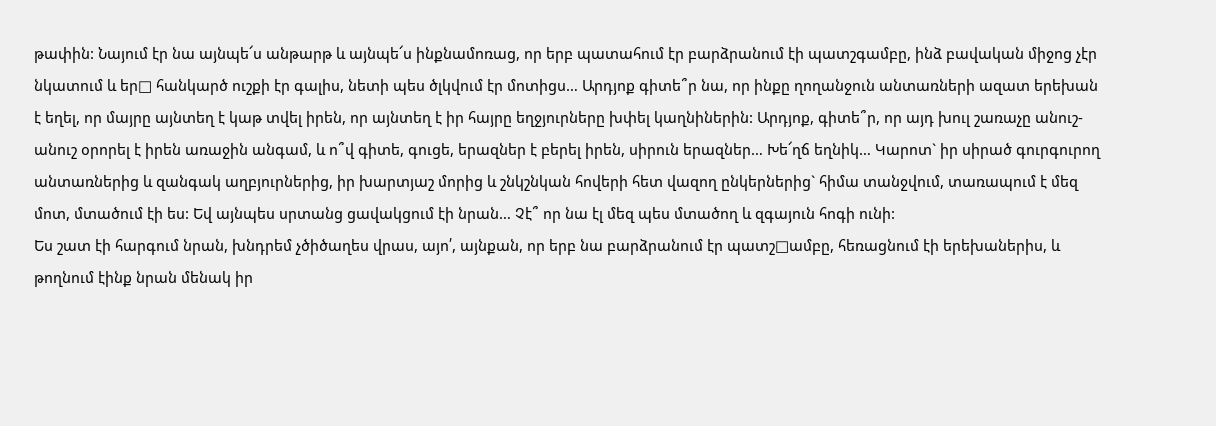թափին: Նայում էր նա այնպե՜ս անթարթ և այնպե՜ս ինքնամոռաց, որ երբ պատահում էր բարձրանում էի պատշգամբը, ինձ բավական միջոց չէր նկատում և եր□ հանկարծ ուշքի էր գալիս, նետի պես ծլկվում էր մոտիցս… Արդյոք գիտե՞ր նա, որ ինքը ղողանջուն անտառների ազատ երեխան է եղել, որ մայրը այնտեղ է կաթ տվել իրեն, որ այնտեղ է իր հայրը եղջյուրները խփել կաղնիներին: Արդյոք, գիտե՞ր, որ այդ խուլ շառաչը անուշ-անուշ օրորել է իրեն առաջին անգամ, և ո՞վ գիտե, գուցե, երազներ է բերել իրեն, սիրուն երազներ… Խե՜ղճ եղնիկ… Կարոտ` իր սիրած գուրգուրող անտառներից և զանգակ աղբյուրներից, իր խարտյաշ մորից և շնկշնկան հովերի հետ վազող ընկերներից` հիմա տանջվում, տառապում է մեզ մոտ, մտածում էի ես: Եվ այնպես սրտանց ցավակցում էի նրան… Չէ՞ որ նա էլ մեզ պես մտածող և զգայուն հոգի ունի:
Ես շատ էի հարգում նրան, խնդրեմ չծիծաղես վրաս, այո՛, այնքան, որ երբ նա բարձրանում էր պատշ□ամբը, հեռացնում էի երեխաներիս, և թողնում էինք նրան մենակ իր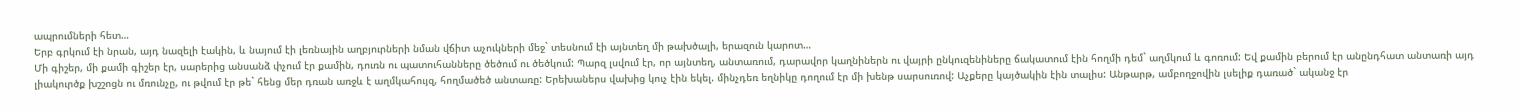ապրումների հետ…
Երբ գրկում էի նրան, այդ նազելի էակին, և նայում էի լեռնային աղբյուրների նման վճիտ աչուկների մեջ` տեսնում էի այնտեղ մի թախծալի, երազուն կարոտ…
Մի գիշեր, մի քամի գիշեր էր, սարերից անսանձ փչում էր քամին, դուռն ու պատուհանները ծեծում ու ծեծկում: Պարզ լսվում էր, որ այնտեղ, անտառում, դարավոր կաղնիներն ու վայրի ընկուզենիները ճակատում էին հողմի դեմ` աղմկում և գոռում: Եվ քամին բերում էր անընդհատ անտառի այդ լիակուրծք խշշոցն ու մռունչը, ու թվում էր թե` հենց մեր դռան առջև է աղմկահույզ, հողմածեծ անտառը: Երեխաներս վախից կուչ էին եկել. մինչդեռ եղնիկը դողում էր մի խենթ սարսուռով: Աչքերը կայծակին էին տալիս: Անթարթ, ամբողջովին լսելիք դառած` ականջ էր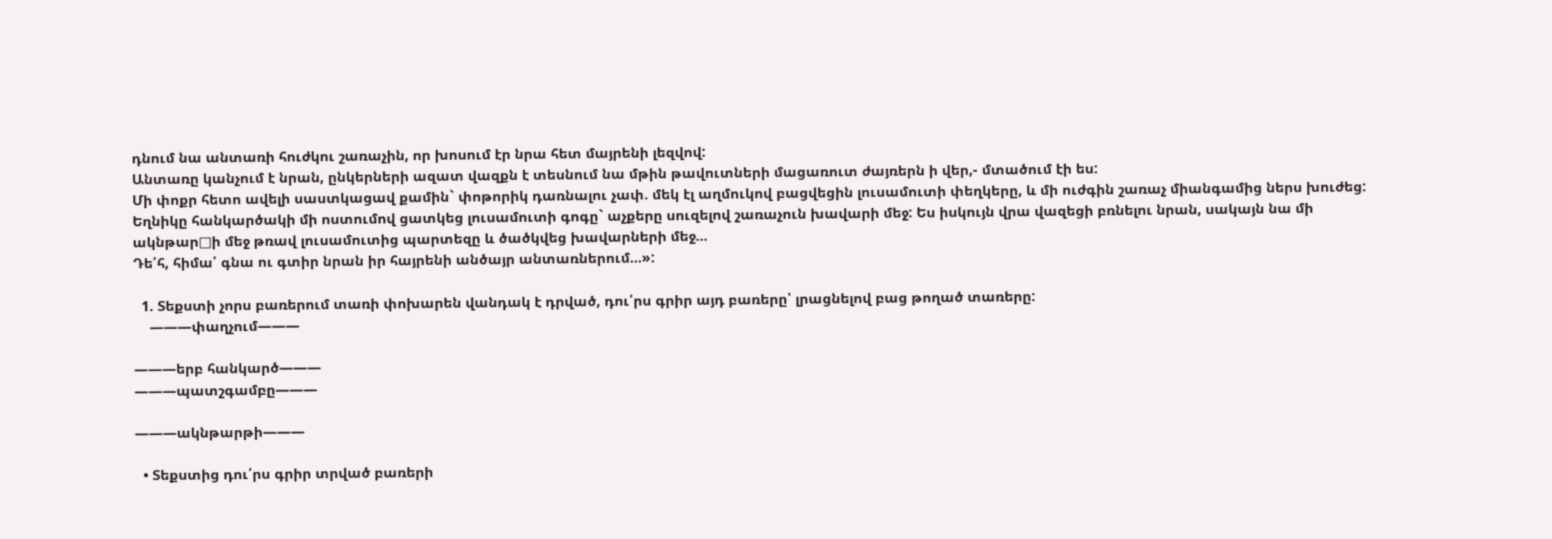դնում նա անտառի հուժկու շառաչին, որ խոսում էր նրա հետ մայրենի լեզվով:
Անտառը կանչում է նրան, ընկերների ազատ վազքն է տեսնում նա մթին թավուտների մացառուտ ժայռերն ի վեր,- մտածում էի ես:
Մի փոքր հետո ավելի սաստկացավ քամին` փոթորիկ դառնալու չափ. մեկ էլ աղմուկով բացվեցին լուսամուտի փեղկերը, և մի ուժգին շառաչ միանգամից ներս խուժեց: Եղնիկը հանկարծակի մի ոստումով ցատկեց լուսամուտի գոգը` աչքերը սուզելով շառաչուն խավարի մեջ: Ես իսկույն վրա վազեցի բռնելու նրան, սակայն նա մի ակնթար□ի մեջ թռավ լուսամուտից պարտեզը և ծածկվեց խավարների մեջ…
Դե՛հ, հիմա՛ գնա ու գտիր նրան իր հայրենի անծայր անտառներում…»:

  1. Տեքստի չորս բառերում տառի փոխարեն վանդակ է դրված, դու՛րս գրիր այդ բառերը՝ լրացնելով բաց թողած տառերը:
    ———փաղչում———

———երբ հանկարծ———
———պատշգամբը———

———ակնթարթի———

  • Տեքստից դու՛րս գրիր տրված բառերի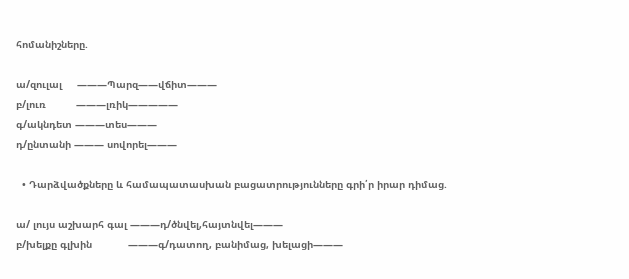հոմանիշները.

ա/զուլալ     ———Պարզ——վճիտ———
բ/լուռ          ———լռիկ—————
գ/ակնդետ ———տես———
դ/ընտանի ——— սովորել———

  • Դարձվածքները և համապատասխան բացատրությունները գրի՛ր իրար դիմաց.

ա/ լույս աշխարհ գալ ———դ/ծնվել,հայտնվել———
բ/խելքը գլխին            ———գ/դատող, բանիմաց, խելացի———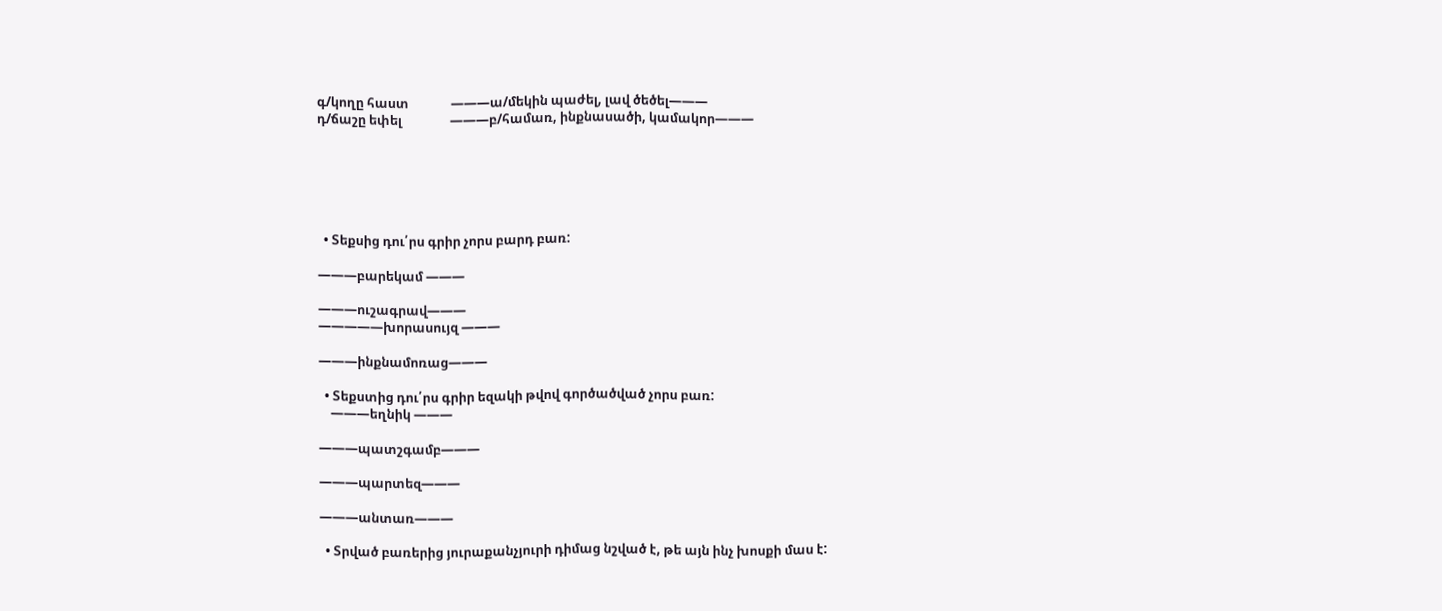գ/կողը հաստ              ———ա/մեկին պաժել, լավ ծեծել———
դ/ճաշը եփել                ———բ/համառ, ինքնասածի, կամակոր———






  • Տեքսից դու՛րս գրիր չորս բարդ բառ:

———բարեկամ ———

———ուշագրավ———
—————խորասույզ ———

———ինքնամոռաց———

  • Տեքստից դու՛րս գրիր եզակի թվով գործածված չորս բառ:
    ———եղնիկ ———

———պատշգամբ———

———պարտեզ———

———անտառ———

  • Տրված բառերից յուրաքանչյուրի դիմաց նշված է, թե այն ինչ խոսքի մաս է: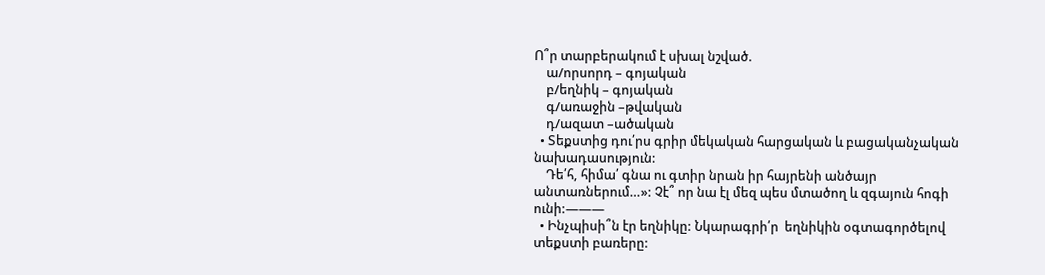Ո՞ր տարբերակում է սխալ նշված.
    ա/որսորդ – գոյական
    բ/եղնիկ – գոյական
    գ/առաջին –թվական
    դ/ազատ –ածական
  • Տեքստից դու՛րս գրիր մեկական հարցական և բացականչական նախադասություն:
    Դե՛հ, հիմա՛ գնա ու գտիր նրան իր հայրենի անծայր անտառներում…»: Չէ՞ որ նա էլ մեզ պես մտածող և զգայուն հոգի ունի:———
  • Ինչպիսի՞ն էր եղնիկը: Նկարագրի՛ր  եղնիկին օգտագործելով տեքստի բառերը: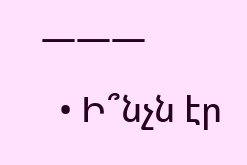———
  • Ի՞նչն էր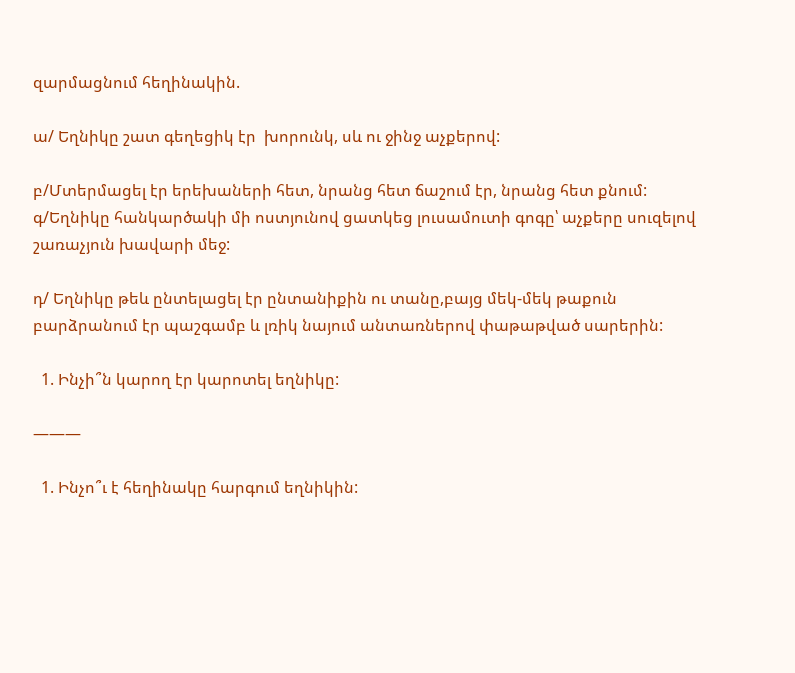զարմացնում հեղինակին.

ա/ Եղնիկը շատ գեղեցիկ էր  խորունկ, սև ու ջինջ աչքերով:

բ/Մտերմացել էր երեխաների հետ, նրանց հետ ճաշում էր, նրանց հետ քնում:
գ/Եղնիկը հանկարծակի մի ոստյունով ցատկեց լուսամուտի գոգը՝ աչքերը սուզելով շառաչյուն խավարի մեջ:

դ/ Եղնիկը թեև ընտելացել էր ընտանիքին ու տանը,բայց մեկ-մեկ թաքուն բարձրանում էր պաշգամբ և լռիկ նայում անտառներով փաթաթված սարերին:

  1. Ինչի՞ն կարող էր կարոտել եղնիկը:

———

  1. Ինչո՞ւ է հեղինակը հարգում եղնիկին: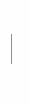———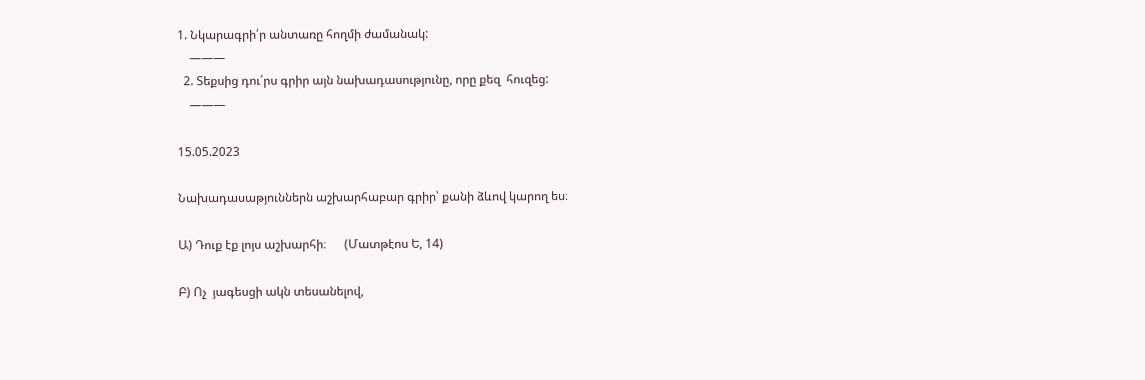1. Նկարագրի՛ր անտառը հողմի ժամանակ:
    ———
  2. Տեքսից դու՛րս գրիր այն նախադասությունը, որը քեզ  հուզեց:
    ———

15.05.2023

Նախադասաթյուններն աշխարհաբար գրիր՝ քանի ձևով կարող ես։

Ա) Դուք էք լոյս աշխարհի։      (Մատթէոս Ե, 14)

Բ) Ոչ  յագեսցի ակն տեսանելով,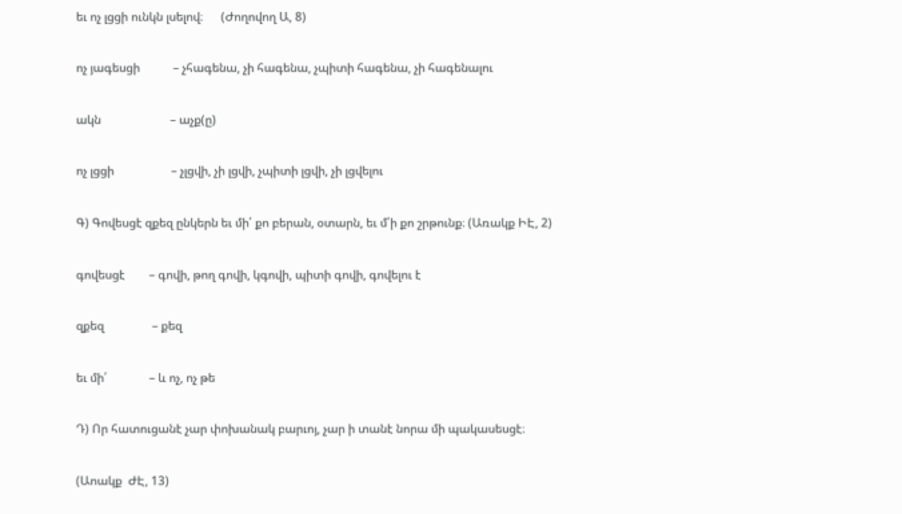եւ ոչ լցցի ունկն լսելով։      (Ժողովող Ա, 8)

ոչ յագեսցի           – չհագենա, չի հագենա, չպիտի հագենա, չի հագենալու

ակն                       – աչք(ը)

ոչ լցցի                   – չլցվի, չի լցվի, չպիտի լցվի, չի լցվելու

Գ) Գովեսցէ զքեզ ընկերն եւ մի՛ քո բերան, օտարն, եւ մ՛ի քո շրթունք։ (Առակք ԻԷ, 2)

գովեսցէ        – գովի, թող գովի, կգովի, պիտի գովի, գովելու է

զքեզ                – քեզ

եւ մի՛              – և ոչ, ոչ թե

Դ) Որ հատուցանէ չար փոխանակ բարւոյ, չար ի տանէ նորա մի պակասեսցէ։

(Աոակք  ԺԷ, 13)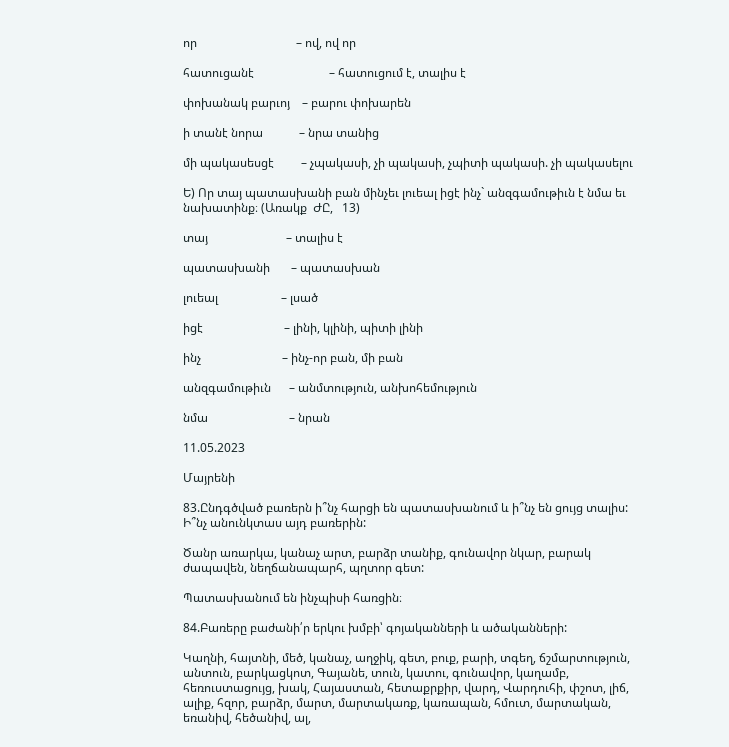որ                                 – ով, ով որ

հատուցանէ                         – հատուցում է, տալիս է

փոխանակ բարւոյ    – բարու փոխարեն

ի տանէ նորա            – նրա տանից

մի պակասեսցէ         – չպակասի, չի պակասի, չպիտի պակասի. չի պակասելու

Ե) Որ տայ պատասխանի բան մինչեւ լուեալ իցէ ինչ` անզգամութիւն է նմա եւ նախատինք։ (Առակք  ԺԸ,   13)

տայ                          – տալիս է

պատասխանի       – պատասխան

լուեալ                     – լսած

իցէ                           – լինի, կլինի, պիտի լինի

ինչ                           – ինչ-որ բան, մի բան

անզգամութիւն      – անմտություն, անխոհեմություն

նմա                           – նրան

11.05.2023

Մայրենի

83.Ընդգծված բառերն ի՞նչ հարցի են պատասխանում և ի՞նչ են ցույց տալիս: Ի՞նչ անունկտաս այդ բառերին:

Ծանր առարկա, կանաչ արտ, բարձր տանիք, գունավոր նկար, բարակ ժապավեն, նեղճանապարհ, պղտոր գետ:

Պատասխանում են ինչպիսի հառցին։

84.Բառերը բաժանի՛ր երկու խմբի՝ գոյականների և ածականների:

Կաղնի, հայտնի, մեծ, կանաչ, աղջիկ, գետ, բուք, բարի, տգեղ, ճշմարտություն, անտուն, բարկացկոտ, Գայանե, տուն, կատու, գունավոր, կաղամբ, հեռուստացույց, խակ, Հայաստան, հետաքրքիր, վարդ, Վարդուհի, փշոտ, լիճ, ալիք, հզոր, բարձր, մարտ, մարտակառք, կառապան, հմուտ, մարտական, եռանիվ, հեծանիվ, ալ,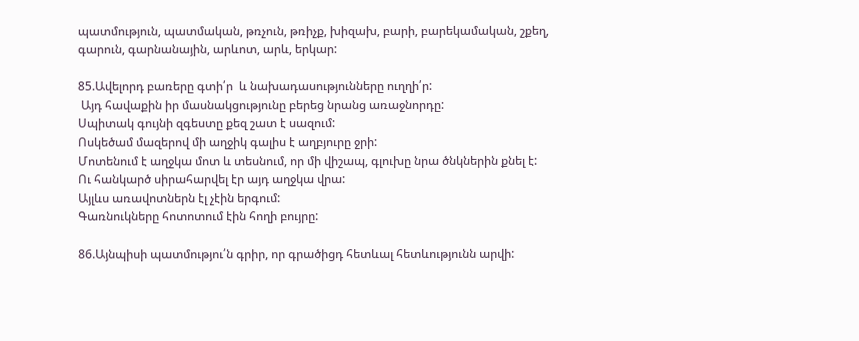պատմություն, պատմական, թռչուն, թռիչք, խիզախ, բարի, բարեկամական, շքեղ, գարուն, գարնանային, արևոտ, արև, երկար:

85.Ավելորդ բառերը գտի՛ր  և նախադասությունները ուղղի՛ր:
 Այդ հավաքին իր մասնակցությունը բերեց նրանց առաջնորդը:
Սպիտակ գույնի զգեստը քեզ շատ է սազում:
Ոսկեծամ մազերով մի աղջիկ գալիս է աղբյուրը ջրի:
Մոտենում է աղջկա մոտ և տեսնում, որ մի վիշապ, գլուխը նրա ծնկներին քնել է:
Ու հանկարծ սիրահարվել էր այդ աղջկա վրա:
Այլևս առավոտներն էլ չէին երգում:
Գառնուկները հոտոտում էին հողի բույրը:

86.Այնպիսի պատմությու՛ն գրիր, որ գրածիցդ հետևալ հետևությունն արվի: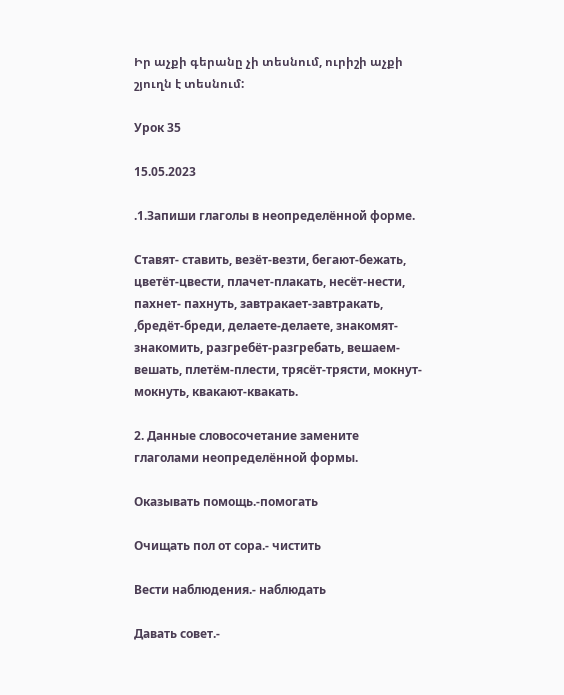Իր աչքի գերանը չի տեսնում, ուրիշի աչքի շյուղն է տեսնում:

Урок 35

15.05.2023

.1.Запиши глаголы в неопределённой форме.

Ставят- ставить, везёт-везти, бегают-бежать, цветёт-цвести, плачет-плакать, несёт-нести, пахнет- пахнуть, завтракает-завтракать, ,бредёт-бреди, делаете-делаете, знакомят-знакомить, разгребёт-разгребать, вешаем-вешать, плетём-плести, трясёт-трясти, мокнут-мокнуть, квакают-квакать.

2. Данные словосочетание замените глаголами неопределённой формы.

Оказывать помощь.-помогать

Очищать пол от сора.- чистить

Вести наблюдения.- наблюдать

Давать совет.-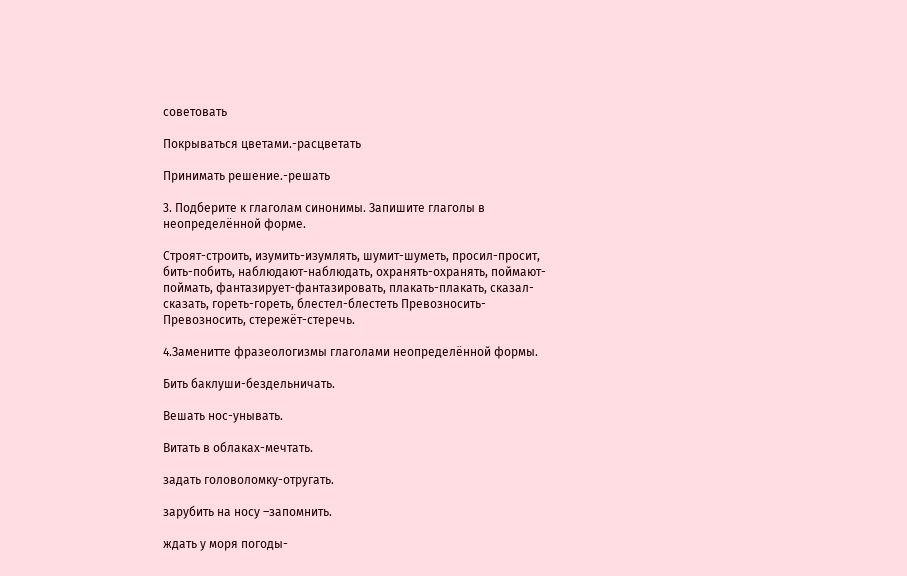советовать

Покрываться цветами.-расцветать

Принимать решение.-решать

3. Подберите к глаголам синонимы. Запишите глаголы в неопределённой форме.

Строят-строить, изумить-изумлять, шумит-шуметь, просил-просит, бить-побить, наблюдают-наблюдать, охранять-охранять, поймают-поймать, фантазирует-фантазировать, плакать-плакать, сказал-сказать, гореть-гореть, блестел-блестеть Превозносить-Превозносить, стережёт-стеречь.

4.Заменитте фразеологизмы глаголами неопределённой формы.

Бить баклуши-бездельничать.

Вешать нос-унывать.

Витать в облаках-мечтать.

задать головоломку-отругать.

зарубить на носу –запомнить.

ждать у моря погоды-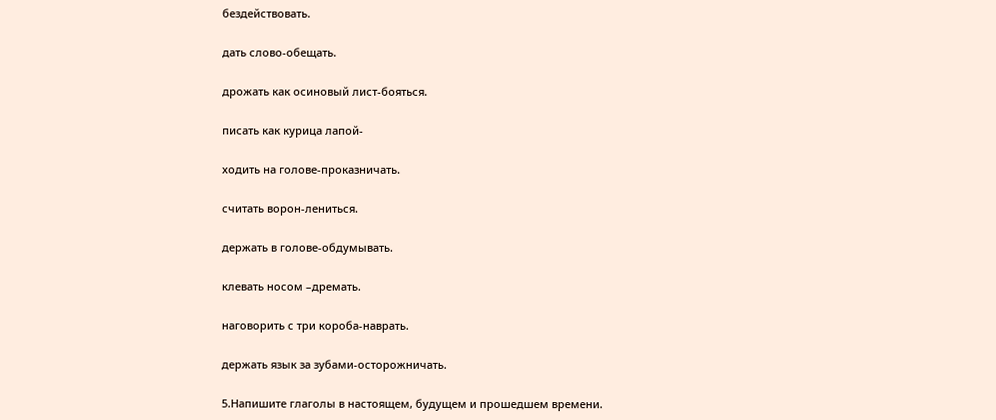бездействовать.

дать слово-обещать.

дрожать как осиновый лист-бояться.

писать как курица лапой-

ходить на голове-проказничать.

считать ворон-лениться.

держать в голове-обдумывать.

клевать носом –дремать.

наговорить с три короба-наврать.

держать язык за зубами-осторожничать.

5.Напишите глаголы в настоящем, будущем и прошедшем времени.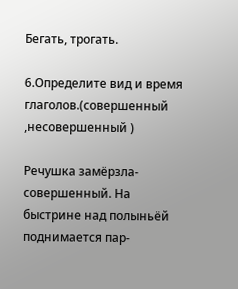Бегать, трогать.

6.Определите вид и время глаголов.(совершенный ,несовершенный )

Речушка замёрзла-совершенный. На быстрине над полыньёй поднимается пар-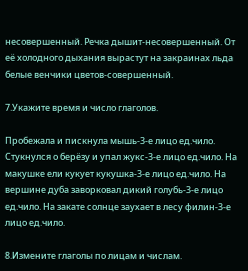несовершенный. Речка дышит-несовершенный. От её холодного дыхания вырастут на закраинах льда белые венчики цветов-совершенный.

7.Укажите время и число глаголов.

Пробежала и пискнула мышь-3-е лицо ед.чило. Стукнулся о берёзу и упал жукс-3-е лицо ед.чило. На макушке ели кукует кукушка-3-е лицо ед.чило. На вершине дуба заворковал дикий голубь-3-е лицо ед.чило. На закате солнце заухает в лесу филин-3-е лицо ед.чило.

8.Измените глаголы по лицам и числам.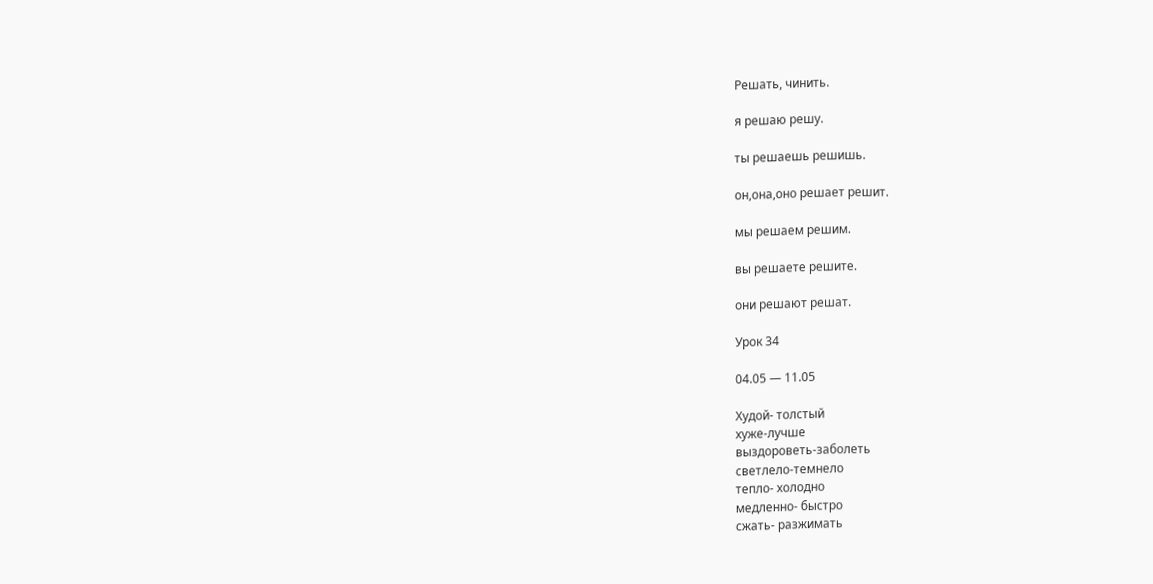Решать, чинить.

я решаю решу.

ты решаешь решишь.

он,она,оно решает решит.

мы решаем решим.

вы решаете решите.

они решают решат.

Урок 34

04.05 — 11.05

Худой- толстый
хуже-лучше
выздороветь-заболеть
светлело-темнело
тепло- холодно
медленно- быстро
сжать- разжимать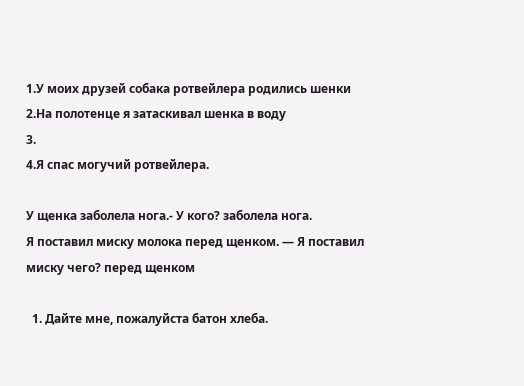1.У моих друзей собака ротвейлера родились шенки
2.На полотенце я затаскивал шенка в воду
3.
4.Я спас могучий ротвейлера.

У щенка заболела нога.- У кого? заболела нога.
Я поставил миску молока перед щенком. — Я поставил миску чего? перед щенком

  1. Дайте мне, пожалуйста батон хлеба.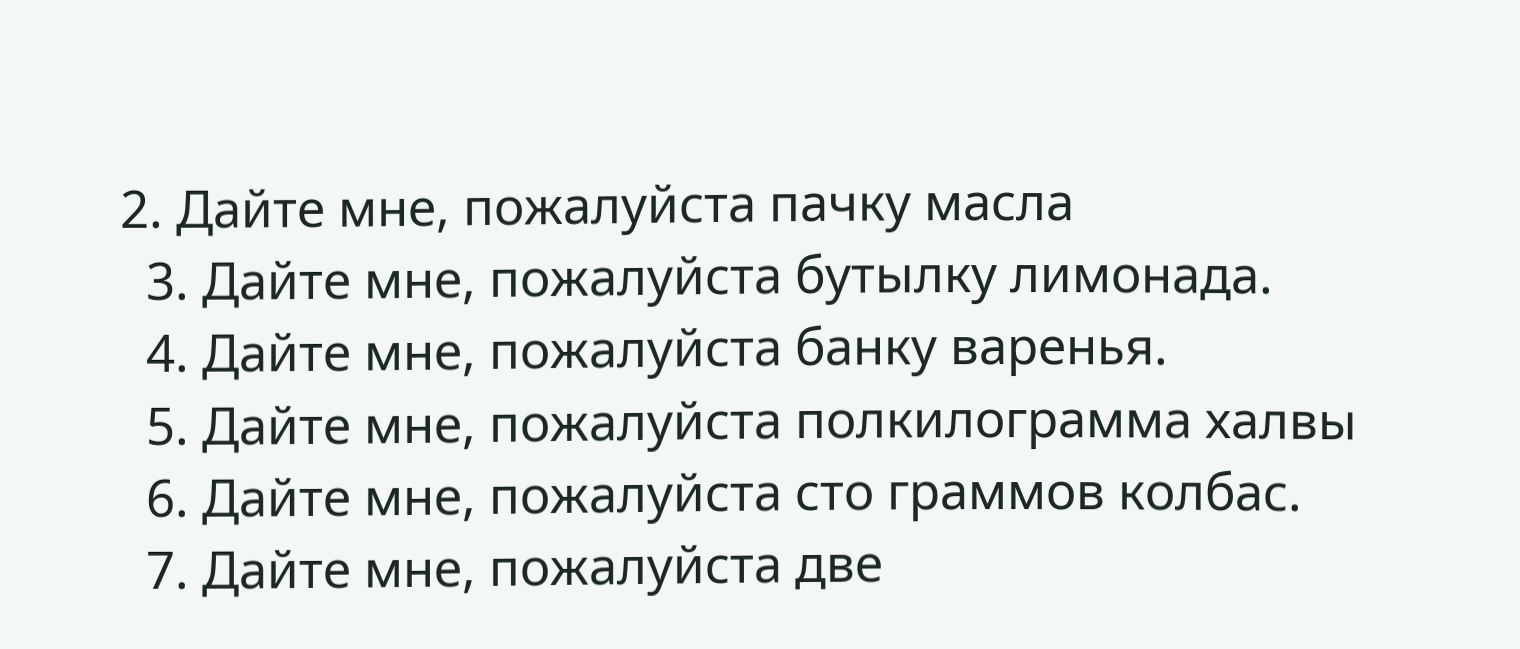2. Дайте мне, пожалуйста пачку масла
  3. Дайте мне, пожалуйста бутылку лимонада.
  4. Дайте мне, пожалуйста банку варенья.
  5. Дайте мне, пожалуйста полкилограмма халвы
  6. Дайте мне, пожалуйста сто граммов колбас.
  7. Дайте мне, пожалуйста две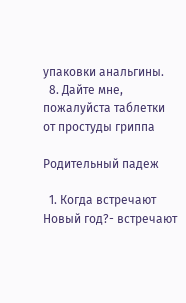упаковки анальгины.
  8. Дайте мне, пожалуйста таблетки от простуды гриппа

Родительный падеж

  1. Когда встречают Новый год?- встречают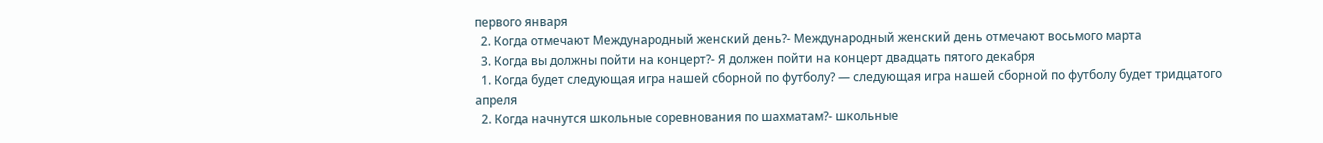первого января
  2. Когда отмечают Международный женский день?- Международный женский день отмечают восьмого марта
  3. Когда вы должны пойти на концерт?- Я должен пойти на концерт двадцать пятого декабря
  1. Когда будет следующая игра нашей сборной по футболу? — следующая игра нашей сборной по футболу будет тридцатого апреля
  2. Когда начнутся школьные соревнования по шахматам?- школьные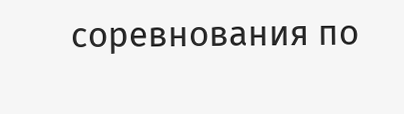соревнования по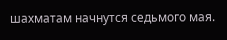шахматам начнутся седьмого мая.